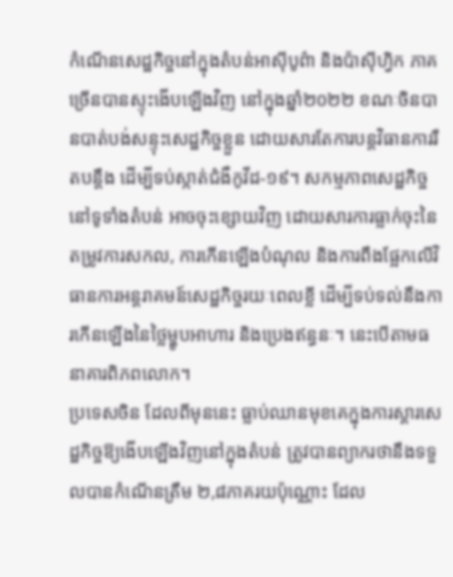កំណើនសេដ្ឋកិច្ចនៅក្នុងតំបន់អាស៊ីបូព៌ា និងប៉ាស៊ីហ្វិក ភាគច្រើនបានស្ទុះងើបឡើងវិញ នៅក្នុងឆ្នាំ២០២២ ខណៈចិនបានបាត់បង់សន្ទុះសេដ្ឋកិច្ចខ្លួន ដោយសារតែការបន្តវិធានការរឹតបន្តឹង ដើម្បីទប់ស្កាត់ជំងឺកូវីដ-១៩។ សកម្មភាពសេដ្ឋកិច្ចនៅទូទាំងតំបន់ អាចចុះខ្សោយវិញ ដោយសារការធ្លាក់ចុះនៃតម្រូវការសកល, ការកើនឡើងបំណុល និងការពឹងផ្អែកលើវិធានការអន្តរាគមន៍សេដ្ឋកិច្ចរយៈពេលខ្លី ដើម្បីទប់ទល់នឹងការកើនឡើងនៃថ្លៃម្ហូបអាហារ និងប្រេងឥន្ធនៈ។ នេះបើតាមធនាគារពិភពលោក។
ប្រទេសចិន ដែលពីមុននេះ ធ្លាប់ឈានមុខគេក្នុងការស្តារសេដ្ឋកិច្ចឱ្យងើបឡើងវិញនៅក្នុងតំបន់ ត្រូវបានព្យាករថានឹងទទួលបានកំណើនត្រឹម ២,៨ភាគរយប៉ុណ្ណោះ ដែល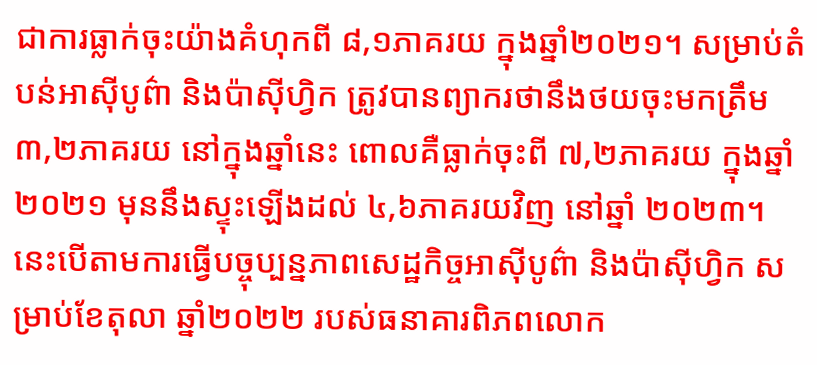ជាការធ្លាក់ចុះយ៉ាងគំហុកពី ៨,១ភាគរយ ក្នុងឆ្នាំ២០២១។ សម្រាប់តំបន់អាស៊ីបូព៌ា និងប៉ាស៊ីហ្វិក ត្រូវបានព្យាករថានឹងថយចុះមកត្រឹម ៣,២ភាគរយ នៅក្នុងឆ្នាំនេះ ពោលគឺធ្លាក់ចុះពី ៧,២ភាគរយ ក្នុងឆ្នាំ២០២១ មុននឹងស្ទុះឡើងដល់ ៤,៦ភាគរយវិញ នៅឆ្នាំ ២០២៣។ នេះបើតាមការធ្វើបច្ចុប្បន្នភាពសេដ្ឋកិច្ចអាស៊ីបូព៌ា និងប៉ាស៊ីហ្វិក សម្រាប់ខែតុលា ឆ្នាំ២០២២ របស់ធនាគារពិភពលោក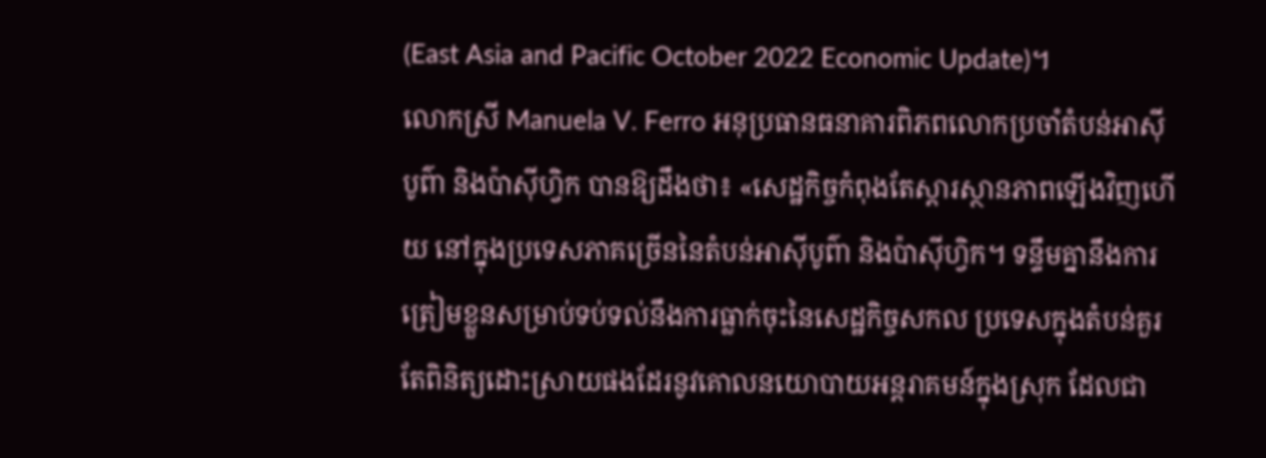(East Asia and Pacific October 2022 Economic Update)។
លោកស្រី Manuela V. Ferro អនុប្រធានធនាគារពិភពលោកប្រចាំតំបន់អាស៊ីបូព៌ា និងប៉ាស៊ីហ្វិក បានឱ្យដឹងថា៖ «សេដ្ឋកិច្ចកំពុងតែស្តារស្ថានភាពឡើងវិញហើយ នៅក្នុងប្រទេសភាគច្រើននៃតំបន់អាស៊ីបូព៌ា និងប៉ាស៊ីហ្វិក។ ទន្ទឹមគ្នានឹងការត្រៀមខ្លួនសម្រាប់ទប់ទល់នឹងការធ្លាក់ចុះនៃសេដ្ឋកិច្ចសកល ប្រទេសក្នុងតំបន់គួរតែពិនិត្យដោះស្រាយផងដែរនូវគោលនយោបាយអន្តរាគមន៍ក្នុងស្រុក ដែលជា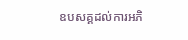ឧបសគ្គដល់ការអភិ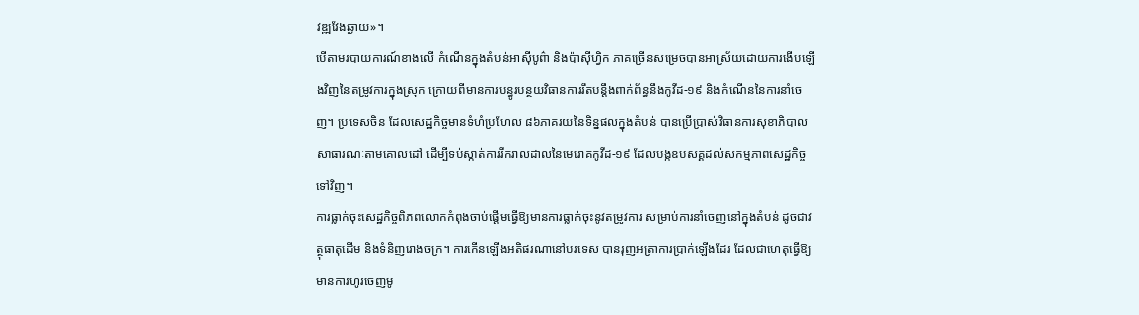វឌ្ឍវែងឆ្ងាយ»។
បើតាមរបាយការណ៍ខាងលើ កំណើនក្នុងតំបន់អាស៊ីបូព៌ា និងប៉ាស៊ីហ្វិក ភាគច្រើនសម្រេចបានអាស្រ័យដោយការងើបឡើងវិញនៃតម្រូវការក្នុងស្រុក ក្រោយពីមានការបន្ធូរបន្ថយវិធានការរឹតបន្តឹងពាក់ព័ន្ធនឹងកូវីដ-១៩ និងកំណើននៃការនាំចេញ។ ប្រទេសចិន ដែលសេដ្ឋកិច្ចមានទំហំប្រហែល ៨៦ភាគរយនៃទិន្នផលក្នុងតំបន់ បានប្រើប្រាស់វិធានការសុខាភិបាលសាធារណៈតាមគោលដៅ ដើម្បីទប់ស្កាត់ការរីករាលដាលនៃមេរោគកូវីដ-១៩ ដែលបង្កឧបសគ្គដល់សកម្មភាពសេដ្ឋកិច្ចទៅវិញ។
ការធ្លាក់ចុះសេដ្ឋកិច្ចពិភពលោកកំពុងចាប់ផ្តើមធ្វើឱ្យមានការធ្លាក់ចុះនូវតម្រូវការ សម្រាប់ការនាំចេញនៅក្នុងតំបន់ ដូចជាវត្ថុធាតុដើម និងទំនិញរោងចក្រ។ ការកើនឡើងអតិផរណានៅបរទេស បានរុញអត្រាការប្រាក់ឡើងដែរ ដែលជាហេតុធ្វើឱ្យមានការហូរចេញមូ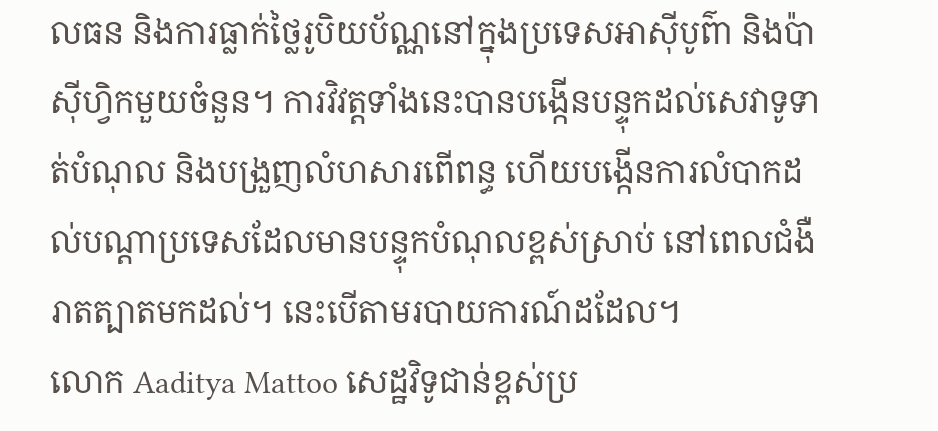លធន និងការធ្លាក់ថ្លៃរូបិយប័ណ្ណនៅក្នុងប្រទេសអាស៊ីបូព៌ា និងប៉ាស៊ីហ្វិកមួយចំនួន។ ការវិវត្តទាំងនេះបានបង្កើនបន្ទុកដល់សេវាទូទាត់បំណុល និងបង្រួញលំហសារពើពន្ធ ហើយបង្កើនការលំបាកដល់បណ្តាប្រទេសដែលមានបន្ទុកបំណុលខ្ពស់ស្រាប់ នៅពេលជំងឺរាតត្បាតមកដល់។ នេះបើតាមរបាយការណ៍ដដែល។
លោក Aaditya Mattoo សេដ្ឋវិទូជាន់ខ្ពស់ប្រ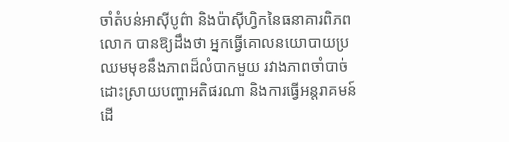ចាំតំបន់អាស៊ីបូព៌ា និងប៉ាស៊ីហ្វិកនៃធនាគារពិភពលោក បានឱ្យដឹងថា អ្នកធ្វើគោលនយោបាយប្រឈមមុខនឹងភាពដ៏លំបាកមួយ រវាងភាពចាំបាច់ដោះស្រាយបញ្ហាអតិផរណា និងការធ្វើអន្តរាគមន៍ដើ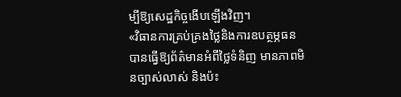ម្បីឱ្យសេដ្ឋកិច្ចងើបឡើងវិញ។
«វិធានការគ្រប់គ្រងថ្លៃនិងការឧបត្ថម្ភធន បានធ្វើឱ្យព័ត៌មានអំពីថ្លៃទំនិញ មានភាពមិនច្បាស់លាស់ និងប៉ះ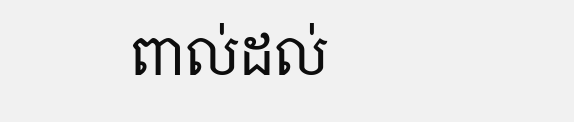ពាល់ដល់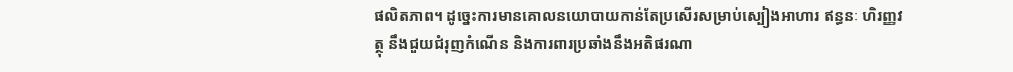ផលិតភាព។ ដូច្នេះការមានគោលនយោបាយកាន់តែប្រសើរសម្រាប់ស្បៀងអាហារ ឥន្ធនៈ ហិរញ្ញវត្ថុ នឹងជួយជំរុញកំណើន និងការពារប្រឆាំងនឹងអតិផរណា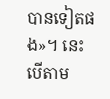បានទៀតផង»។ នេះបើតាម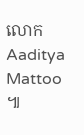លោក Aaditya Mattoo ៕